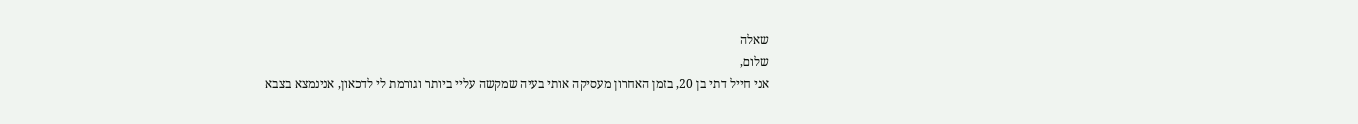שאלה
שלום,
אני חייל דתי בן 20, בזמן האחרון מעסיקה אותי בעיה שמקשה עליי ביותר וגורמת לי לדכאון, אנינמצא בצבא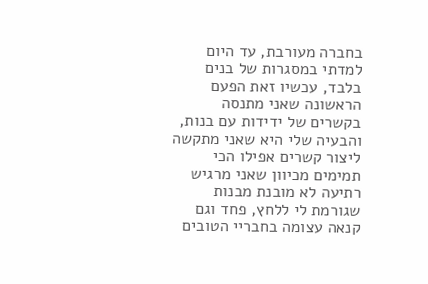בחברה מעורבת, עד היום למדתי במסגרות של בנים בלבד, עכשיו זאת הפעם הראשונה שאני מתנסה בקשרים של ידידות עם בנות, והבעיה שלי היא שאני מתקשה ליצור קשרים אפילו הכי תמימים מכיוון שאני מרגיש רתיעה לא מובנת מבנות שגורמת לי ללחץ, פחד וגם קנאה עצומה בחבריי הטובים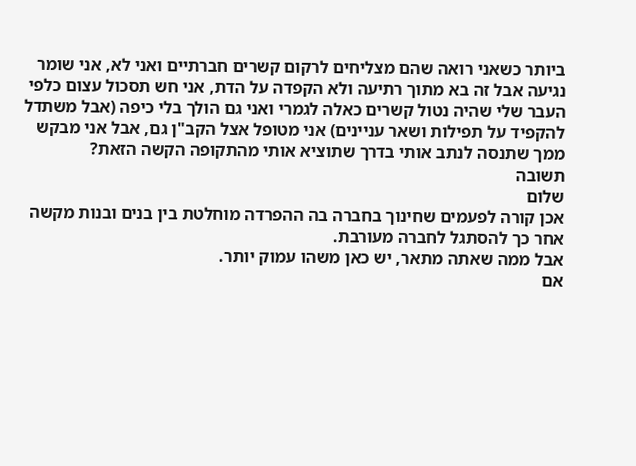ביותר כשאני רואה שהם מצליחים לרקום קשרים חברתיים ואני לא, אני שומר נגיעה אבל זה בא מתוך רתיעה ולא הקפדה על הדת, אני חש תסכול עצום כלפי העבר שלי שהיה נטול קשרים כאלה לגמרי ואני גם הולך בלי כיפה (אבל משתדל להקפיד על תפילות ושאר עניינים) אני מטופל אצל הקב"ן גם, אבל אני מבקש ממך שתנסה לנתב אותי בדרך שתוציא אותי מהתקופה הקשה הזאת?
תשובה
שלום
אכן קורה לפעמים שחינוך בחברה בה ההפרדה מוחלטת בין בנים ובנות מקשה אחר כך להסתגל לחברה מעורבת.
אבל ממה שאתה מתאר, יש כאן משהו עמוק יותר.
אם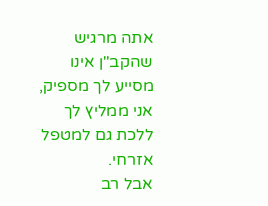אתה מרגיש שהקב"ן אינו מסייע לך מספיק, אני ממליץ לך ללכת גם למטפל אזרחי.
אבל רב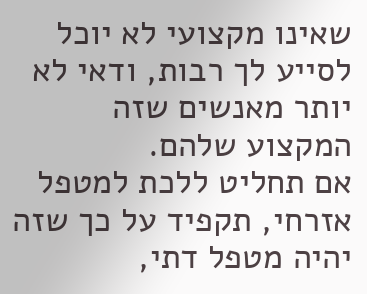שאינו מקצועי לא יוכל לסייע לך רבות, ודאי לא יותר מאנשים שזה המקצוע שלהם.
אם תחליט ללכת למטפל אזרחי, תקפיד על כך שזה יהיה מטפל דתי,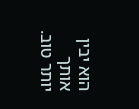הוא יבין אותך יותר טוב.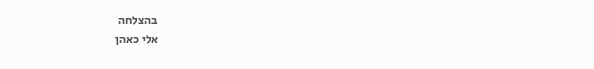בהצלחה
אלי כאהן